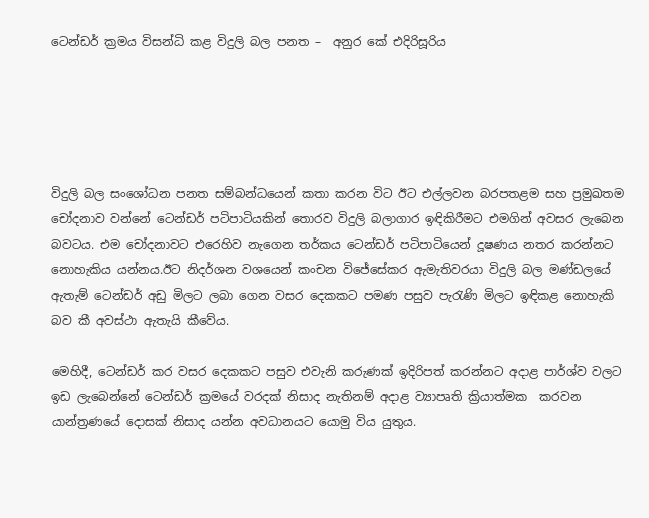ටෙන්ඩර් ක්‍රමය විසන්ධි කළ විදුලි බල පනත –  අනුර කේ එදිරිසූරිය





විදුලි බල සංශෝධන පනත සම්බන්ධයෙන් කතා කරන විට ඊට එල්ලවන බරපතළම සහ ප්‍රමුඛතම චෝදනාව වන්නේ ටෙන්ඩර් පටිපාටියකින් තොරව විදුලි බලාගාර ඉඳිකිරීමට එමගින් අවසර ලැබෙන බවටය. එම චෝදනාවට එරෙහිව නැගෙන තර්කය ටෙන්ඩර් පටිපාටියෙන් දූෂණය නතර කරන්නට නොහැකිය යන්නය.ඊට නිදර්ශන වශයෙන් කංචන විජේසේකර ඇමැතිවරයා විදුලි බල මණ්ඩලයේ ඇතැම් ටෙන්ඩර් අඩු මිලට ලබා ගෙන වසර දෙකකට පමණ පසුව පැරැණි මිලට ඉඳිකළ නොහැකි බව කී අවස්ථා ඇතැයි කීවේය.

මෙහිදී, ටෙන්ඩර් කර වසර දෙකකට පසුව එවැනි කරුණක් ඉදිරිපත් කරන්නට අදාළ පාර්ශ්ව වලට ඉඩ ලැබෙන්නේ ටෙන්ඩර් ක්‍රමයේ වරදක් නිසාද නැතිනම් අදාළ ව්‍යාපෘති ක්‍රියාත්මක  කරවන යාන්ත්‍රණයේ දොසක් නිසාද යන්න අවධානයට යොමු විය යුතුය.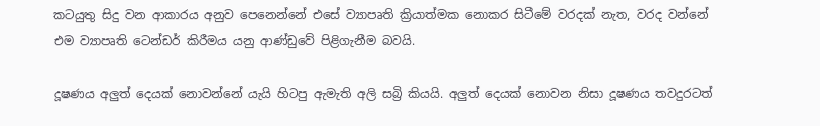කටයුතු සිදු වන ආකාරය අනුව පෙනෙන්නේ එසේ ව්‍යාපෘති ක්‍රියාත්මක නොකර සිටීමේ වරදක් නැත, වරද වන්නේ එම ව්‍යාපෘති ටෙන්ඩර් කිරීමය යනු ආණ්ඩුවේ පිළිගැනීම බවයි.

දූෂණය අලුත් දෙයක් නොවන්නේ යැයි හිටපු ඇමැති අලි සබ්‍රි කියයි. අලුත් දෙයක් නොවන නිසා දූෂණය තවදුරටත්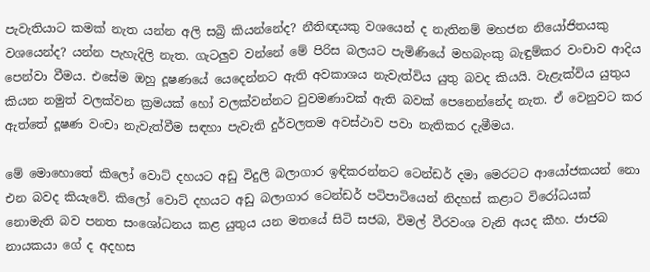පැවැතියාට කමක් නැත යන්න අලි සබ්‍රි කියන්නේද? නීතිඥයකු වශයෙන් ද නැතිනම් මහජන නියෝජිතයකු වශයෙන්ද? යන්න පැහැදිලි නැත. ගැටලුව වන්නේ මේ පිරිස බලයට පැමිණියේ මහබැංකු බැඳුම්කර වංචාව ආදිය පෙන්වා වීමය. එසේම ඔහු දූෂණයේ යෙදෙන්නට ඇති අවකාශය නැවැත්විය යුතු බවද කියයි. වැළැක්විය යුතුය කියන නමුත් වලක්වන ක්‍රමයක් හෝ වලක්වන්නට වුවමණාවක් ඇති බවක් පෙනෙන්නේද නැත. ඒ වෙනුවට කර ඇත්තේ දූෂණ වංචා නැවැත්වීම සඳහා පැවැති දුර්වලතම අවස්ථාව පවා නැතිකර දැමීමය.

මේ මොහොතේ කිලෝ වොට් දහයට අඩු විදුලි බලාගාර ඉඳිකරන්නට ටෙන්ඩර් දමා මෙරටට ආයෝජකයන් නො එන බවද කියැවේ. කිලෝ වොට් දහයට අඩු බලාගාර ටෙන්ඩර් පටිපාටියෙන් නිදහස් කළාට විරෝධයක් නොමැති බව පනත සංශෝධනය කළ යුතුය යන මතයේ සිටි සජබ, විමල් වීරවංශ වැනි අයද කීහ. ජාජබ නායකයා ගේ ද අදහස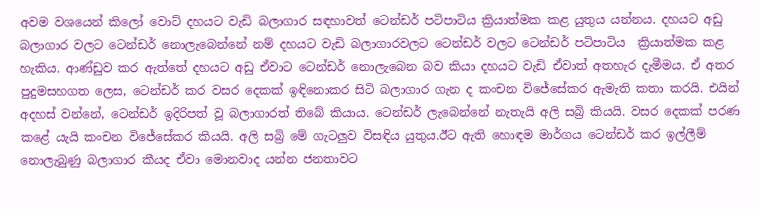අවම වශයෙන් කිලෝ වොට් දහයට වැඩි බලාගාර සඳහාවත් ටෙන්ඩර් පටිපාටිය ක්‍රියාත්මක කළ යුතුය යන්නය. දහයට අඩු බලාගාර වලට ටෙන්ඩර් නොලැබෙන්නේ නම් දහයට වැඩි බලාගාරවලට ටෙන්ඩර් වලට ටෙන්ඩර් පටිපාටිය  ක්‍රියාත්මක කළ හැකිය. ආණ්ඩුව කර ඇත්තේ දහයට අඩු ඒවාට ටෙන්ඩර් නොලැබෙන බව කියා දහයට වැඩි ඒවාත් අතහැර දැමීමය. ඒ අතර පුදුමසහගත ලෙස, ටෙන්ඩර් කර වසර දෙකක් ඉඳිනොකර සිටි බලාගාර ගැන ද කංචන විජේසේකර ඇමැති කතා කරයි. එයින් අදහස් වන්නේ, ටෙන්ඩර් ඉදිරිපත් වූ බලාගාරත් තිබේ කියාය. ටෙන්ඩර් ලැබෙන්නේ නැතැයි අලි සබ්‍රි කියයි. වසර දෙකක් පරණ කළේ යැයි කංචන විජේසේකර කියයි. අලි සබ්‍රි මේ ගැටලුව විසඳිය යුතුය.ඊට ඇති හොඳම මාර්ගය ටෙන්ඩර් කර ඉල්ලීම් නොලැබුණු බලාගාර කීයද ඒවා මොනවාද යන්න ජනතාවට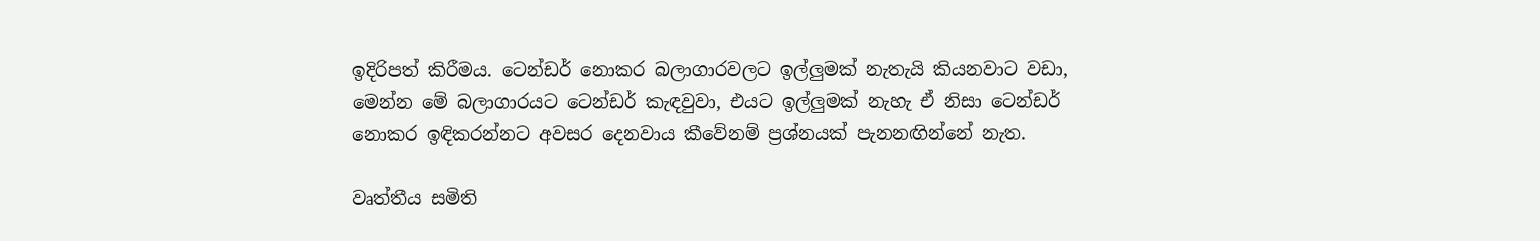ඉදිරිපත් කිරීමය. ටෙන්ඩර් නොකර බලාගාරවලට ඉල්ලුමක් නැතැයි කියනවාට වඩා, මෙන්න මේ බලාගාරයට ටෙන්ඩර් කැඳවුවා, එයට ඉල්ලුමක් නැහැ ඒ නිසා ටෙන්ඩර් නොකර ඉඳිකරන්නට අවසර දෙනවාය කීවේනම් ප්‍රශ්නයක් පැනනඟින්නේ නැත.

වෘත්තීය සමිති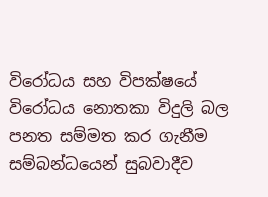විරෝධය සහ විපක්ෂයේ විරෝධය නොතකා විදුලි බල පනත සම්මත කර ගැනීම සම්බන්ධයෙන් සුබවාදීව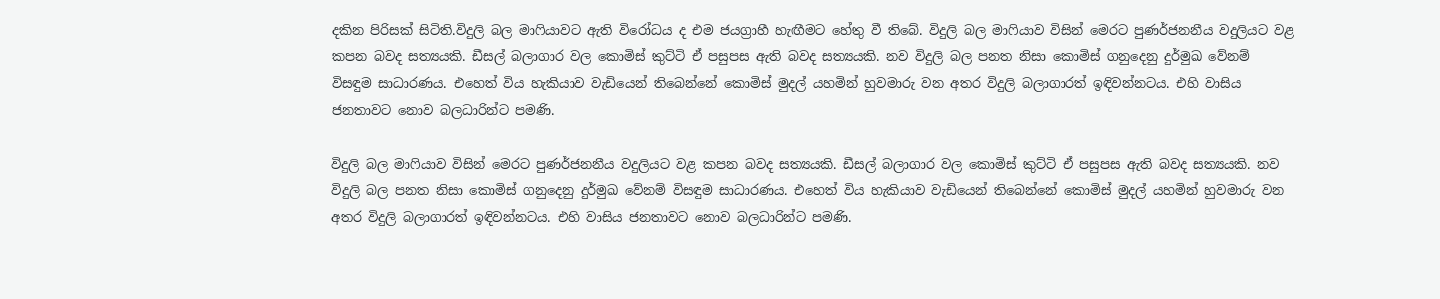දකින පිරිසක් සිටිති.විදුලි බල මාෆියාවට ඇති විරෝධය ද එම ජයග්‍රාහී හැඟීමට හේතු වී තිබේ. විදුලි බල මාෆියාව විසින් මෙරට පුණර්ජනනීය වදුලියට වළ කපන බවද සත්‍යයකි. ඩීසල් බලාගාර වල කොමිස් කුට්ටි ඒ පසුපස ඇති බවද සත්‍යයකි. නව විදුලි බල පනත නිසා කොමිස් ගනුදෙනු දුර්මුඛ වේනම් විසඳුම සාධාරණය. එහෙත් විය හැකියාව වැඩියෙන් තිබෙන්නේ කොමිස් මුදල් යහමින් හුවමාරු වන අතර විදුලි බලාගාරත් ඉඳිවන්නටය. එහි වාසිය ජනතාවට නොව බලධාරින්ට පමණි.

විදුලි බල මාෆියාව විසින් මෙරට පුණර්ජනනීය වදුලියට වළ කපන බවද සත්‍යයකි. ඩීසල් බලාගාර වල කොමිස් කුට්ටි ඒ පසුපස ඇති බවද සත්‍යයකි. නව විදුලි බල පනත නිසා කොමිස් ගනුදෙනු දුර්මුඛ වේනම් විසඳුම සාධාරණය. එහෙත් විය හැකියාව වැඩියෙන් තිබෙන්නේ කොමිස් මුදල් යහමින් හුවමාරු වන අතර විදුලි බලාගාරත් ඉඳිවන්නටය. එහි වාසිය ජනතාවට නොව බලධාරින්ට පමණි.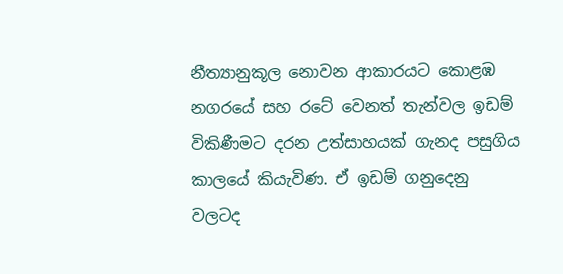නීත්‍යානුකූල නොවන ආකාරයට කොළඹ නගරයේ සහ රටේ වෙනත් තැන්වල ඉඩම් විකිණීමට දරන උත්සාහයක් ගැනද පසුගිය කාලයේ කියැවිණ. ඒ ඉඩම් ගනුදෙනු වලටද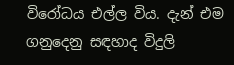විරෝධය එල්ල විය. දැන් එම ගනුදෙනු සඳහාද විදුලි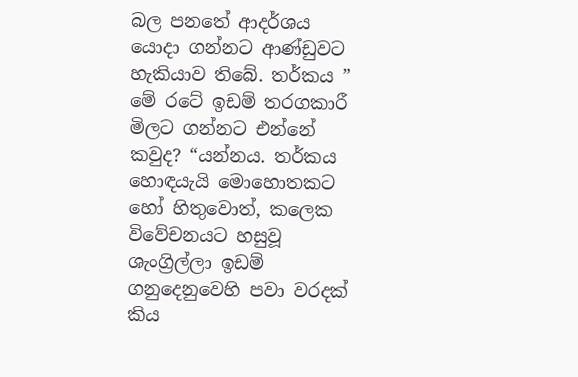බල පනතේ ආදර්ශය යොදා ගන්නට ආණ්ඩුවට හැකියාව තිබේ. තර්කය ” මේ රටේ ඉඩම් තරගකාරී මිලට ගන්නට එන්නේ කවුද? “යන්නය. තර්කය හොඳයැයි මොහොතකට හෝ හිතුවොත්, කලෙක විවේචනයට හසුවූ ශැංග්‍රිල්ලා ඉඩම් ගනුදෙනුවෙහි පවා වරදක් කිය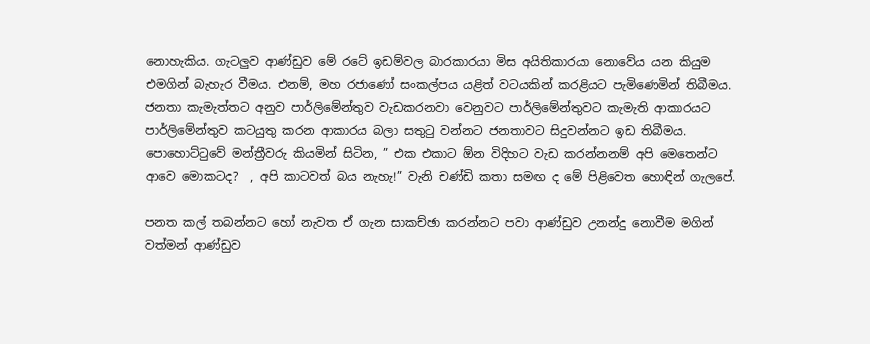නොහැකිය. ගැටලුව ආණ්ඩුව මේ රටේ ඉඩම්වල බාරකාරයා මිස අයිතිකාරයා නොවේය යන කියුම එමගින් බැහැර වීමය. එනම්, මහ රජාණෝ සංකල්පය යළිත් වටයකින් කරළියට පැමිණෙමින් තිබීමය. ජනතා කැමැත්තට අනුව පාර්ලිමේන්තුව වැඩකරනවා වෙනුවට පාර්ලිමේන්තුවට කැමැති ආකාරයට පාර්ලිමේන්තුව කටයුතු කරන ආකාරය බලා සතුටු වන්නට ජනතාවට සිදුවන්නට ඉඩ තිබීමය. පොහොට්ටුවේ මන්ත්‍රීවරු කියමින් සිටින, ” එක එකාට ඕන විදිහට වැඩ කරන්නනම් අපි මෙතෙන්ට ආවෙ මොකටද?  , අපි කාටවත් බය නැහැ!” වැනි චණ්ඩි කතා සමඟ ද මේ පිළිවෙත හොඳින් ගැලපේ.

පනත කල් තබන්නට හෝ නැවත ඒ ගැන සාකච්ඡා කරන්නට පවා ආණ්ඩුව උනන්දු නොවීම මගින් වත්මන් ආණ්ඩුව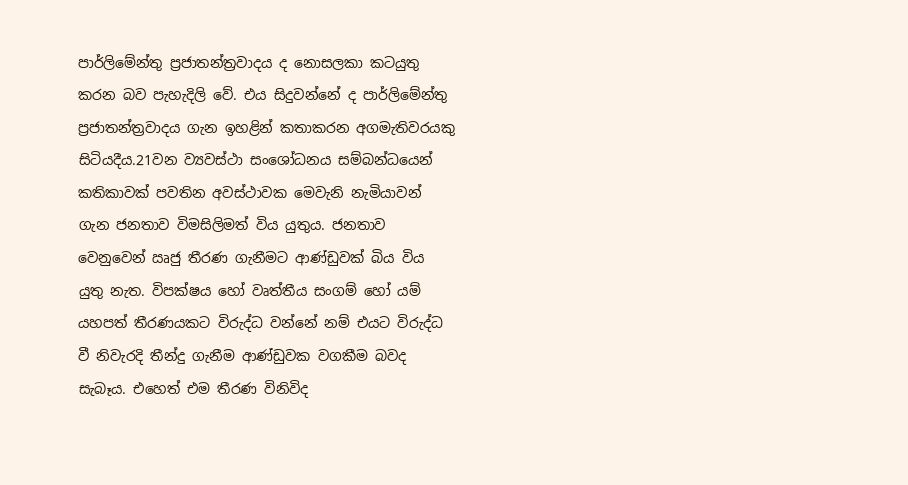පාර්ලිමේන්තු ප්‍රජාතන්ත්‍රවාදය ද නොසලකා කටයුතු කරන බව පැහැදිලි වේ. එය සිදුවන්නේ ද පාර්ලිමේන්තු ප්‍රජාතන්ත්‍රවාදය ගැන ඉහළින් කතාකරන අගමැතිවරයකු සිටියදීය.21වන ව්‍යවස්ථා සංශෝධනය සම්බන්ධයෙන් කතිකාවක් පවතින අවස්ථාවක මෙවැනි නැමියාවන් ගැන ජනතාව විමසිලිමත් විය යුතුය. ජනතාව වෙනුවෙන් ඍජු තීරණ ගැනීමට ආණ්ඩුවක් බිය විය යුතු නැත. විපක්ෂය හෝ වෘත්තීය සංගම් හෝ යම් යහපත් තීරණයකට විරුද්ධ වන්නේ නම් එයට විරුද්ධ වී නිවැරදි තීන්දු ගැනීම ආණ්ඩුවක වගකීම බවද සැබෑය. එහෙත් එම තීරණ විනිවිද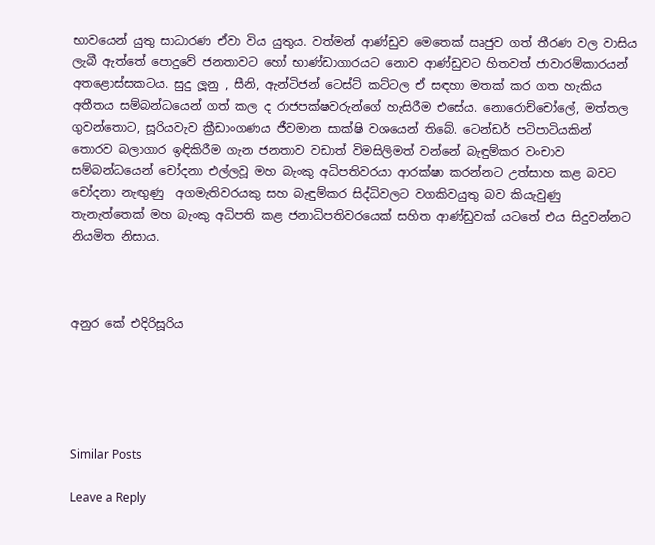භාවයෙන් යුතු සාධාරණ ඒවා විය යුතුය. වත්මන් ආණ්ඩුව මෙතෙක් ඍජුව ගත් තීරණ වල වාසිය ලැබී ඇත්තේ පොදුවේ ජනතාවට හෝ භාණ්ඩාගාරයට නොව ආණ්ඩුවට හිතවත් ජාවාරම්කාරයන් අතළොස්සකටය. සුදු ලූනු , සීනි, ඇන්ටිජන් ටෙස්ට් කට්ටල ඒ සඳහා මතක් කර ගත හැකිය අතීතය සම්බන්ධයෙන් ගත් කල ද රාජපක්ෂවරුන්ගේ හැසිරීම එසේය. නොරොච්චෝලේ, මත්තල ගුවන්තොට, සූරියවැව ක්‍රීඩාංගණය ජීවමාන සාක්ෂි වශයෙන් තිබේ. ටෙන්ඩර් පටිපාටියකින් තොරව බලාගාර ඉඳිකිරීම ගැන ජනතාව වඩාත් විමසිලිමත් වන්නේ බැඳුම්කර වංචාව සම්බන්ධයෙන් චෝදනා එල්ලවූ මහ බැංකු අධිපතිවරයා ආරක්ෂා කරන්නට උත්සාහ කළ බවට චෝදනා නැඟුණු  අගමැතිවරයකු සහ බැඳුම්කර සිද්ධිවලට වගකිවයුතු බව කියැවුණු තැනැත්තෙක් මහ බැංකු අධිපති කළ ජනාධිපතිවරයෙක් සහිත ආණ්ඩුවක් යටතේ එය සිදුවන්නට නියමිත නිසාය.



අනුර කේ එදිරිසූරිය





Similar Posts

Leave a Reply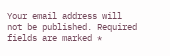Your email address will not be published. Required fields are marked *